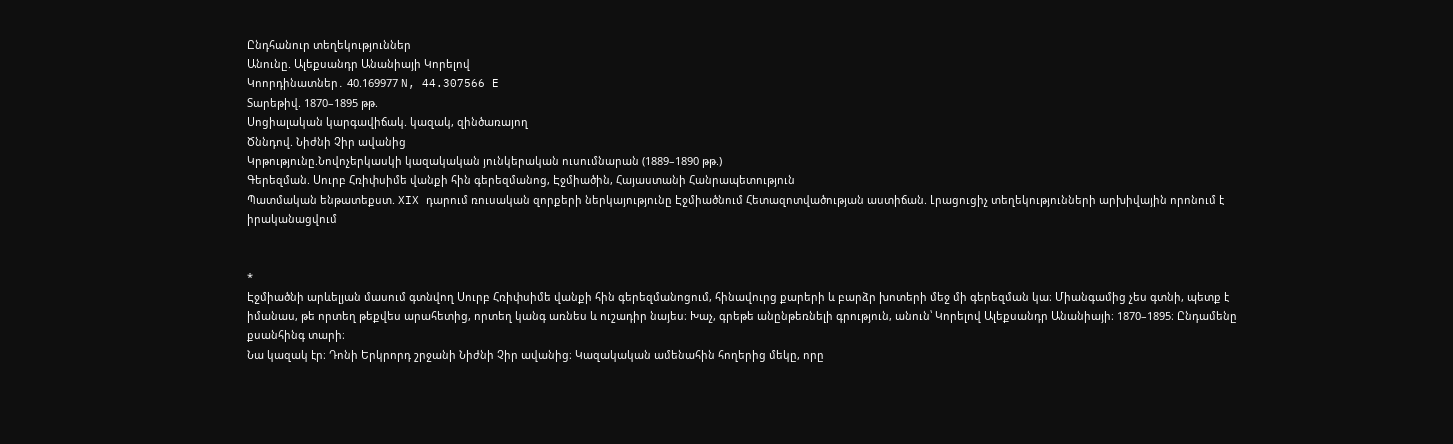Ընդհանուր տեղեկություններ
Անունը. Ալեքսանդր Անանիայի Կորելով
Կոորդինատներ․ 40.169977 N, 44.307566 E
Տարեթիվ. 1870–1895 թթ.
Սոցիալական կարգավիճակ. կազակ, զինծառայող
Ծննդով. Նիժնի Չիր ավանից
Կրթությունը.Նովոչերկասկի կազակական յունկերական ուսումնարան (1889–1890 թթ.)
Գերեզման. Սուրբ Հռիփսիմե վանքի հին գերեզմանոց, Էջմիածին, Հայաստանի Հանրապետություն
Պատմական ենթատեքստ. XIX դարում ռուսական զորքերի ներկայությունը Էջմիածնում Հետազոտվածության աստիճան. Լրացուցիչ տեղեկությունների արխիվային որոնում է իրականացվում


*
Էջմիածնի արևելյան մասում գտնվող Սուրբ Հռիփսիմե վանքի հին գերեզմանոցում, հինավուրց քարերի և բարձր խոտերի մեջ մի գերեզման կա։ Միանգամից չես գտնի, պետք է իմանաս, թե որտեղ թեքվես արահետից, որտեղ կանգ առնես և ուշադիր նայես։ Խաչ, գրեթե անընթեռնելի գրություն, անուն՝ Կորելով Ալեքսանդր Անանիայի։ 1870–1895։ Ընդամենը քսանհինգ տարի։
Նա կազակ էր։ Դոնի Երկրորդ շրջանի Նիժնի Չիր ավանից։ Կազակական ամենահին հողերից մեկը, որը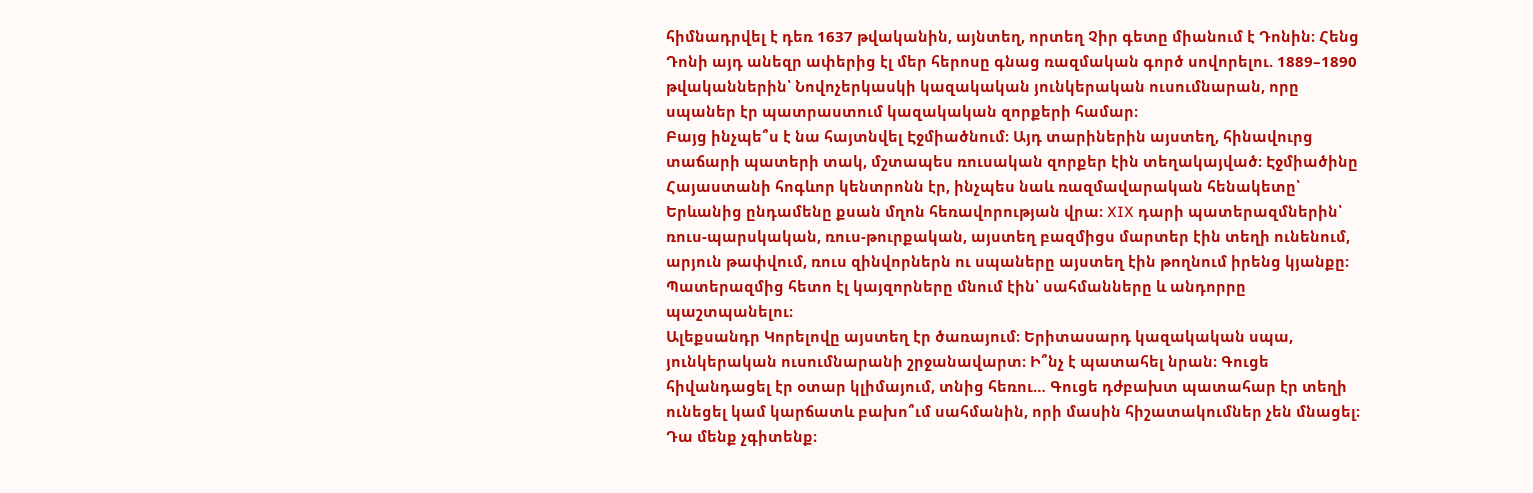հիմնադրվել է դեռ 1637 թվականին, այնտեղ, որտեղ Չիր գետը միանում է Դոնին։ Հենց Դոնի այդ անեզր ափերից էլ մեր հերոսը գնաց ռազմական գործ սովորելու. 1889–1890 թվականներին՝ Նովոչերկասկի կազակական յունկերական ուսումնարան, որը սպաներ էր պատրաստում կազակական զորքերի համար։
Բայց ինչպե՞ս է նա հայտնվել Էջմիածնում։ Այդ տարիներին այստեղ, հինավուրց տաճարի պատերի տակ, մշտապես ռուսական զորքեր էին տեղակայված։ Էջմիածինը Հայաստանի հոգևոր կենտրոնն էր, ինչպես նաև ռազմավարական հենակետը՝ Երևանից ընդամենը քսան մղոն հեռավորության վրա։ XIX դարի պատերազմներին՝ ռուս-պարսկական, ռուս-թուրքական, այստեղ բազմիցս մարտեր էին տեղի ունենում, արյուն թափվում, ռուս զինվորներն ու սպաները այստեղ էին թողնում իրենց կյանքը։ Պատերազմից հետո էլ կայզորները մնում էին՝ սահմանները և անդորրը պաշտպանելու։
Ալեքսանդր Կորելովը այստեղ էր ծառայում։ Երիտասարդ կազակական սպա, յունկերական ուսումնարանի շրջանավարտ։ Ի՞նչ է պատահել նրան։ Գուցե հիվանդացել էր օտար կլիմայում, տնից հեռու… Գուցե դժբախտ պատահար էր տեղի ունեցել կամ կարճատև բախո՞ւմ սահմանին, որի մասին հիշատակումներ չեն մնացել։ Դա մենք չգիտենք։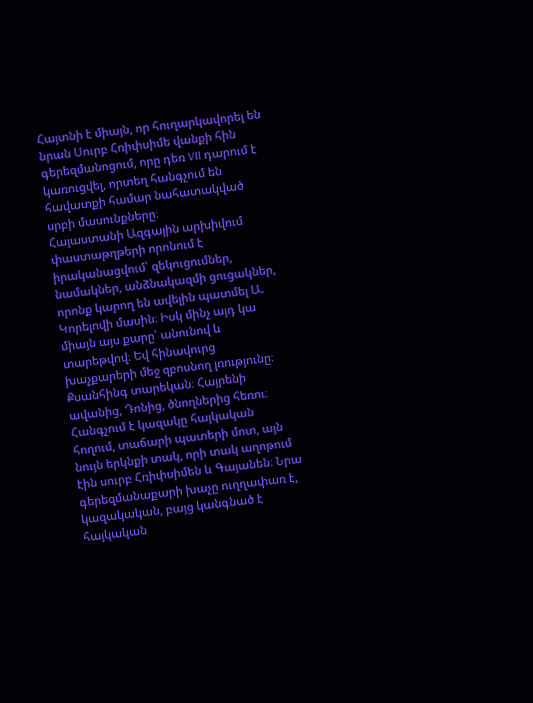Հայտնի է միայն, որ հուղարկավորել են նրան Սուրբ Հռիփսիմե վանքի հին գերեզմանոցում, որը դեռ VII դարում է կառուցվել, որտեղ հանգչում են հավատքի համար նահատակված սրբի մասունքները։
Հայաստանի Ազգային արխիվում փաստաթղթերի որոնում է իրականացվում՝ զեկուցումներ, նամակներ, անձնակազմի ցուցակներ, որոնք կարող են ավելին պատմել Ա. Կորելովի մասին։ Իսկ մինչ այդ կա միայն այս քարը՝ անունով և տարեթվով։ Եվ հինավուրց խաչքարերի մեջ զբոսնող լռությունը։
Քսանհինգ տարեկան։ Հայրենի ավանից, Դոնից, ծնողներից հեռու։ Հանգչում է կազակը հայկական հողում, տաճարի պատերի մոտ, այն նույն երկնքի տակ, որի տակ աղոթում էին սուրբ Հռիփսիմեն և Գայանեն։ Նրա գերեզմանաքարի խաչը ուղղափառ է, կազակական, բայց կանգնած է հայկական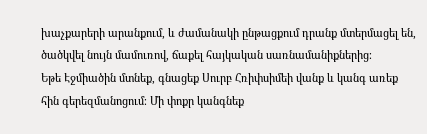խաչքարերի արանքում, և ժամանակի ընթացքում դրանք մտերմացել են, ծածկվել նույն մամուռով, ճաքել հայկական սառնամանիքներից։
Եթե Էջմիածին մտնեք, գնացեք Սուրբ Հռիփսիմեի վանք և կանգ առեք հին գերեզմանոցում։ Մի փոքր կանգնեք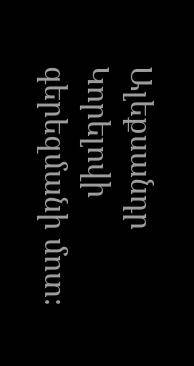Ալեքսանդր Կորելովի գերեզմանի մոտ։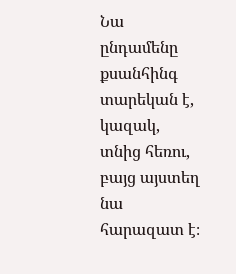Նա ընդամենը քսանհինգ տարեկան է, կազակ, տնից հեռու, բայց այստեղ նա հարազատ է։